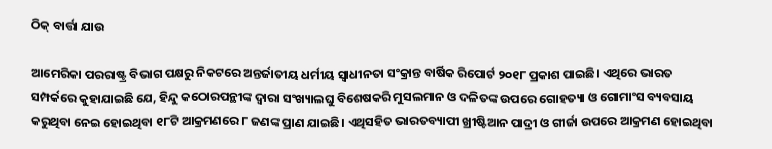ଠିକ୍‌ ବାର୍ତ୍ତା ଯାଉ

ଆମେରିକା ପରରାଷ୍ଟ୍ର ବିଭାଗ ପକ୍ଷରୁ ନିକଟରେ ଅନ୍ତର୍ଜାତୀୟ ଧର୍ମୀୟ ସ୍ବାଧୀନତା ସଂକ୍ରାନ୍ତ ବାର୍ଷିକ ରିପୋର୍ଟ ୨୦୧୮ ପ୍ରକାଶ ପାଇଛି। ଏଥିରେ ଭାରତ ସମ୍ପର୍କରେ କୁହାଯାଇଛି ଯେ, ହିନ୍ଦୁ କଠୋରପନ୍ଥୀଙ୍କ ଦ୍ୱାରା ସଂଖ୍ୟାଲଘୁ ବିଶେଷକରି ମୁସଲମାନ ଓ ଦଳିତଙ୍କ ଉପରେ ଗୋହତ୍ୟା ଓ ଗୋମାଂସ ବ୍ୟବସାୟ କରୁଥିବା ନେଇ ହୋଇଥିବା ୧୮ଟି ଆକ୍ରମଣରେ ୮ ଜଣଙ୍କ ପ୍ରାଣ ଯାଇଛି। ଏଥିସହିତ ଭାରତବ୍ୟାପୀ ଖ୍ରୀଷ୍ଟିଆନ ପାଦ୍ରୀ ଓ ଗୀର୍ଜା ଉପରେ ଆକ୍ରମଣ ହୋଇଥିବା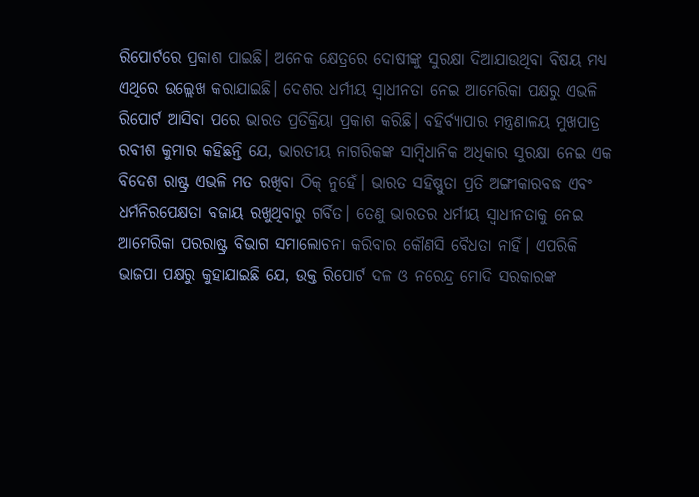ରିପୋର୍ଟରେ ପ୍ରକାଶ ପାଇଛି। ଅନେକ କ୍ଷେତ୍ରରେ ଦୋଷୀଙ୍କୁ ସୁରକ୍ଷା ଦିଆଯାଉଥିବା ବିଷୟ ମଧ୍ୟ ଏଥିରେ ଉଲ୍ଲେଖ କରାଯାଇଛି। ଦେଶର ଧର୍ମୀୟ ସ୍ବାଧୀନତା ନେଇ ଆମେରିକା ପକ୍ଷରୁ ଏଭଳି ରିପୋର୍ଟ ଆସିବା ପରେ ଭାରତ ପ୍ରତିକ୍ରିୟା ପ୍ରକାଶ କରିଛି। ବହିର୍ବ୍ୟାପାର ମନ୍ତ୍ରଣାଳୟ ମୁଖପାତ୍ର ରବୀଶ କୁମାର କହିଛନ୍ତି ଯେ, ଭାରତୀୟ ନାଗରିକଙ୍କ ସାମ୍ବିଧାନିକ ଅଧିକାର ସୁରକ୍ଷା ନେଇ ଏକ ବିଦେଶ ରାଷ୍ଟ୍ର ଏଭଳି ମତ ରଖିବା ଠିକ୍‌ ନୁହେଁ। ଭାରତ ସହିଷ୍ଣୁତା ପ୍ରତି ଅଙ୍ଗୀକାରବଦ୍ଧ ଏବଂ ଧର୍ମନିରପେକ୍ଷତା ବଜାୟ ରଖୁଥିବାରୁ ଗର୍ବିତ। ତେଣୁ ଭାରତର ଧର୍ମୀୟ ସ୍ବାଧୀନତାକୁ ନେଇ ଆମେରିକା ପରରାଷ୍ଟ୍ର ବିଭାଗ ସମାଲୋଚନା କରିବାର କୌଣସି ବୈଧତା ନାହିଁ। ଏପରିକି ଭାଜପା ପକ୍ଷରୁ କୁହାଯାଇଛି ଯେ, ଉକ୍ତ ରିପୋର୍ଟ ଦଳ ଓ ନରେନ୍ଦ୍ର ମୋଦି ସରକାରଙ୍କ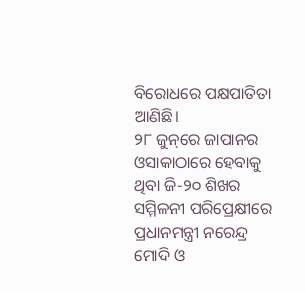ବିରୋଧରେ ପକ୍ଷପାତିତା ଆଣିଛି।
୨୮ ଜୁନ୍‌ରେ ଜାପାନର ଓସାକାଠାରେ ହେବାକୁ ଥିବା ଜି-୨୦ ଶିଖର ସମ୍ମିଳନୀ ପରିପ୍ରେକ୍ଷୀରେ ପ୍ରଧାନମନ୍ତ୍ରୀ ନରେନ୍ଦ୍ର ମୋଦି ଓ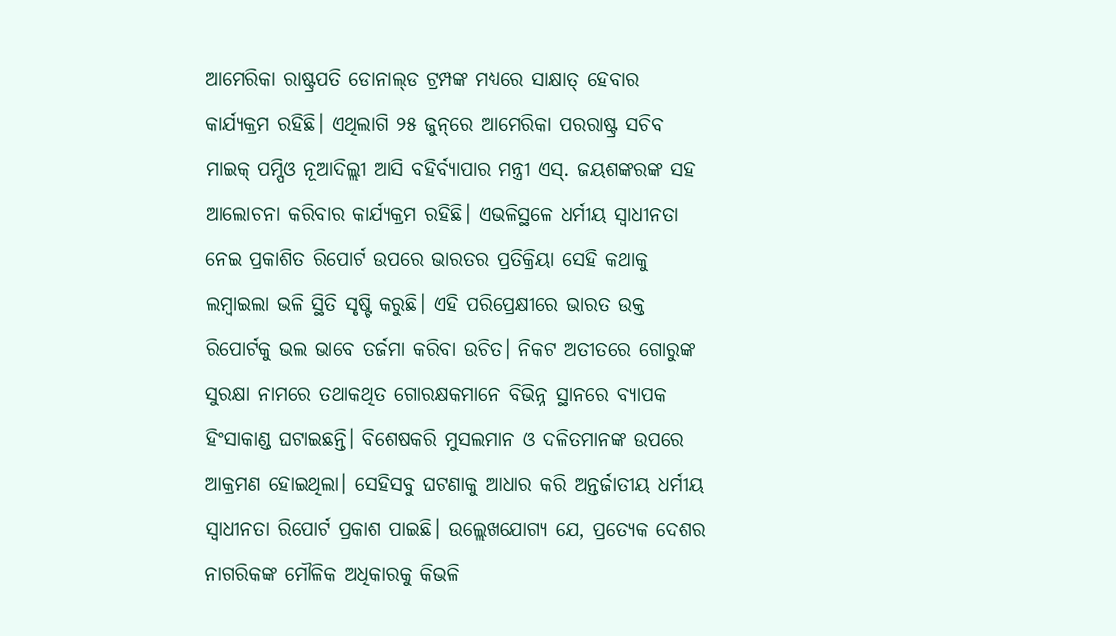ଆମେରିକା ରାଷ୍ଟ୍ରପତି ଡୋନାଲ୍‌ଡ ଟ୍ରମ୍ପଙ୍କ ମଧ୍ୟରେ ସାକ୍ଷାତ୍‌ ହେବାର କାର୍ଯ୍ୟକ୍ରମ ରହିଛି। ଏଥିଲାଗି ୨୫ ଜୁନ୍‌ରେ ଆମେରିକା ପରରାଷ୍ଟ୍ର ସଚିବ ମାଇକ୍‌ ପମ୍ପିଓ ନୂଆଦିଲ୍ଲୀ ଆସି ବହିର୍ବ୍ୟାପାର ମନ୍ତ୍ରୀ ଏସ୍‌. ଜୟଶଙ୍କରଙ୍କ ସହ ଆଲୋଚନା କରିବାର କାର୍ଯ୍ୟକ୍ରମ ରହିଛି। ଏଭଳିସ୍ଥଳେ ଧର୍ମୀୟ ସ୍ବାଧୀନତା ନେଇ ପ୍ରକାଶିତ ରିପୋର୍ଟ ଉପରେ ଭାରତର ପ୍ରତିକ୍ରିୟା ସେହି କଥାକୁ ଲମ୍ବାଇଲା ଭଳି ସ୍ଥିତି ସୃଷ୍ଟି କରୁଛି। ଏହି ପରିପ୍ରେକ୍ଷୀରେ ଭାରତ ଉକ୍ତ ରିପୋର୍ଟକୁ ଭଲ ଭାବେ ତର୍ଜମା କରିବା ଉଚିତ। ନିକଟ ଅତୀତରେ ଗୋରୁଙ୍କ ସୁରକ୍ଷା ନାମରେ ତଥାକଥିତ ଗୋରକ୍ଷକମାନେ ବିଭିନ୍ନ ସ୍ଥାନରେ ବ୍ୟାପକ ହିଂସାକାଣ୍ଡ ଘଟାଇଛନ୍ତି। ବିଶେଷକରି ମୁସଲମାନ ଓ ଦଳିତମାନଙ୍କ ଉପରେ ଆକ୍ରମଣ ହୋଇଥିଲା। ସେହିସବୁ ଘଟଣାକୁ ଆଧାର କରି ଅନ୍ତର୍ଜାତୀୟ ଧର୍ମୀୟ ସ୍ବାଧୀନତା ରିପୋର୍ଟ ପ୍ରକାଶ ପାଇଛି। ଉଲ୍ଲେଖଯୋଗ୍ୟ ଯେ, ପ୍ରତ୍ୟେକ ଦେଶର ନାଗରିକଙ୍କ ମୌଳିକ ଅଧିକାରକୁ କିଭଳି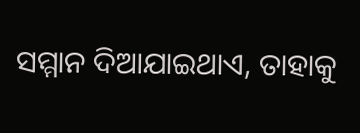ସମ୍ମାନ ଦିଆଯାଇଥାଏ, ତାହାକୁ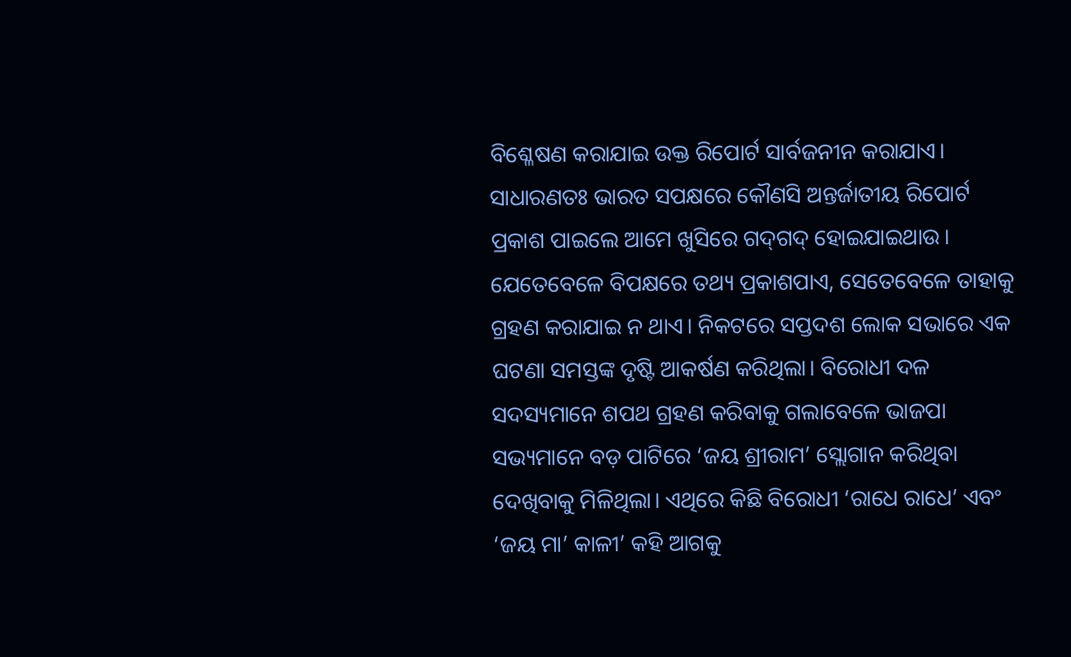ବିଶ୍ଳେଷଣ କରାଯାଇ ଉକ୍ତ ରିପୋର୍ଟ ସାର୍ବଜନୀନ କରାଯାଏ।
ସାଧାରଣତଃ ଭାରତ ସପକ୍ଷରେ କୌଣସି ଅନ୍ତର୍ଜାତୀୟ ରିପୋର୍ଟ ପ୍ରକାଶ ପାଇଲେ ଆମେ ଖୁସିରେ ଗଦ୍‌ଗଦ୍‌ ହୋଇଯାଇଥାଉ। ଯେତେବେଳେ ବିପକ୍ଷରେ ତଥ୍ୟ ପ୍ରକାଶପାଏ, ସେତେବେଳେ ତାହାକୁ ଗ୍ରହଣ କରାଯାଇ ନ ଥାଏ। ନିକଟରେ ସପ୍ତଦଶ ଲୋକ ସଭାରେ ଏକ ଘଟଣା ସମସ୍ତଙ୍କ ଦୃଷ୍ଟି ଆକର୍ଷଣ କରିଥିଲା। ବିରୋଧୀ ଦଳ ସଦସ୍ୟମାନେ ଶପଥ ଗ୍ରହଣ କରିବାକୁ ଗଲାବେଳେ ଭାଜପା ସଭ୍ୟମାନେ ବଡ଼ ପାଟିରେ ‘ଜୟ ଶ୍ରୀରାମ’ ସ୍ଲୋଗାନ କରିଥିବା ଦେଖିବାକୁ ମିଳିଥିଲା। ଏଥିରେ କିଛି ବିରୋଧୀ ‘ରାଧେ ରାଧେ’ ଏବଂ ‘ଜୟ ମା’ କାଳୀ’ କହି ଆଗକୁ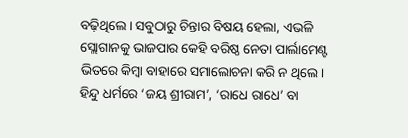ବଢ଼ିଥିଲେ। ସବୁଠାରୁ ଚିନ୍ତାର ବିଷୟ ହେଲା, ଏଭଳି ସ୍ଲୋଗାନକୁ ଭାଜପାର କେହି ବରିଷ୍ଠ ନେତା ପାର୍ଲାମେଣ୍ଟ ଭିତରେ କିମ୍ବା ବାହାରେ ସମାଲୋଚନା କରି ନ ଥିଲେ। ହିନ୍ଦୁ ଧର୍ମରେ ‘ଜୟ ଶ୍ରୀରାମ’, ‘ରାଧେ ରାଧେ’ ବା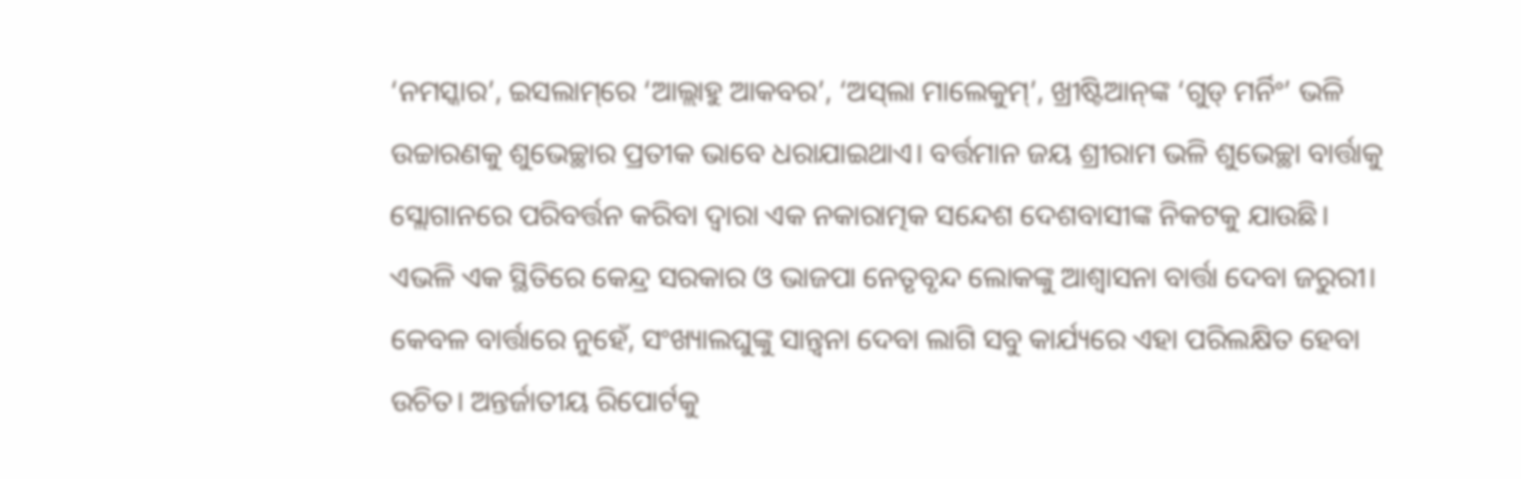‘ନମସ୍କାର’, ଇସଲାମ୍‌ରେ ‘ଆଲ୍ଲାହୁ ଆକବର’, ‘ଅସ୍‌ଲା ମାଲେକୁମ୍‌’, ଖ୍ରୀଷ୍ଟିଆନ୍‌ଙ୍କ ‘ଗୁଡ୍‌ ମର୍ନିଂ’ ଭଳି ଉଚ୍ଚାରଣକୁ ଶୁଭେଚ୍ଛାର ପ୍ରତୀକ ଭାବେ ଧରାଯାଇଥାଏ। ବର୍ତ୍ତମାନ ଜୟ ଶ୍ରୀରାମ ଭଳି ଶୁଭେଚ୍ଛା ବାର୍ତ୍ତାକୁ ସ୍ଲୋଗାନରେ ପରିବର୍ତ୍ତନ କରିବା ଦ୍ୱାରା ଏକ ନକାରାତ୍ମକ ସନ୍ଦେଶ ଦେଶବାସୀଙ୍କ ନିକଟକୁ ଯାଉଛି। ଏଭଳି ଏକ ସ୍ଥିତିରେ କେନ୍ଦ୍ର ସରକାର ଓ ଭାଜପା ନେତୃବୃନ୍ଦ ଲୋକଙ୍କୁ ଆଶ୍ୱାସନା ବାର୍ତ୍ତା ଦେବା ଜରୁରୀ। କେବଳ ବାର୍ତ୍ତାରେ ନୁହେଁ, ସଂଖ୍ୟାଲଘୁଙ୍କୁ ସାନ୍ତ୍ୱନା ଦେବା ଲାଗି ସବୁ କାର୍ଯ୍ୟରେ ଏହା ପରିଲକ୍ଷିତ ହେବା ଉଚିତ। ଅନ୍ତର୍ଜାତୀୟ ରିପୋର୍ଟକୁ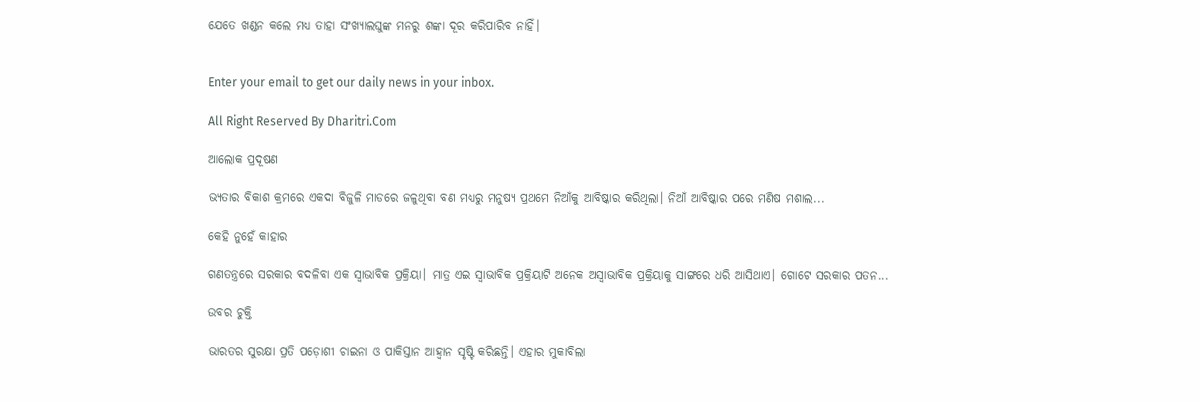ଯେତେ ଖଣ୍ଡନ କଲେ ମଧ୍ୟ ତାହା ସଂଖ୍ୟାଲଘୁଙ୍କ ମନରୁ ଶଙ୍କା ଦୂର କରିପାରିବ ନାହିଁ।


Enter your email to get our daily news in your inbox.

All Right Reserved By Dharitri.Com

ଆଲୋକ ପ୍ରଦୂଷଣ

ଭ୍ୟତାର ବିକାଶ କ୍ରମରେ ଏକଦା ବିଜୁଳି ମାଡରେ ଜଳୁଥିବା ବଣ ମଧ୍ୟରୁ ମନୁଷ୍ୟ ପ୍ରଥମେ ନିଆଁକୁ ଆବିଷ୍କାର କରିଥିଲା। ନିଆଁ ଆବିଷ୍କାର ପରେ ମଣିଷ ମଶାଲ...

କେହି ନୁହେଁ କାହାର

ଗଣତନ୍ତ୍ରରେ ସରକାର ବଦଳିବା ଏକ ସ୍ବାଭାବିକ ପ୍ରକ୍ରିୟା। ମାତ୍ର ଏଇ ସ୍ବାଭାବିକ ପ୍ରକ୍ରିୟାଟି ଅନେକ ଅସ୍ବାଭାବିକ ପ୍ରକ୍ରିୟାକୁ ସାଙ୍ଗରେ ଧରି ଆସିଥାଏ। ଗୋଟେ ସରକାର ପତନ...

ଉବର ଚୁକ୍ତି

ଭାରତର ସୁରକ୍ଷା ପ୍ରତି ପଡ଼ୋଶୀ ଚାଇନା ଓ ପାକିସ୍ତାନ ଆହ୍ବାନ ସୃଷ୍ଟି କରିଛନ୍ତି। ଏହାର ମୁକାବିଲା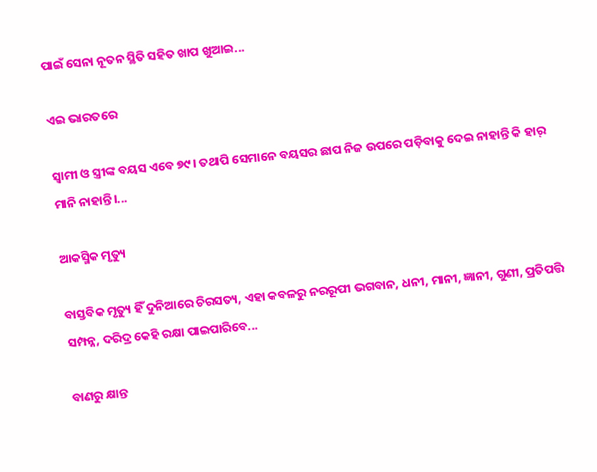ପାଇଁ ସେନା ନୂତନ ସ୍ଥିତି ସହିତ ଖାପ ଖୁଆଇ...

ଏଇ ଭାରତରେ

ସ୍ବାମୀ ଓ ସ୍ତ୍ରୀଙ୍କ ବୟସ ଏବେ ୭୯। ତଥାପି ସେମାନେ ବୟସର ଛାପ ନିଜ ଉପରେ ପଡ଼ିବାକୁ ଦେଇ ନାହାନ୍ତି କି ହାର୍‌ ମାନି ନାହାନ୍ତି।...

ଆକସ୍ମିକ ମୃତ୍ୟୁ

ବାସ୍ତବିକ ମୃତ୍ୟୁ ହିଁ ଦୁନିଆରେ ଚିରସତ୍ୟ, ଏହା କବଳରୁ ନରରୂପୀ ଭଗବାନ, ଧନୀ, ମାନୀ, ଜ୍ଞାନୀ, ଗୁଣୀ, ପ୍ରତିପତ୍ତି ସମ୍ପନ୍ନ, ଦରିଦ୍ର କେହି ରକ୍ଷା ପାଇପାରିବେ...

ବାଣରୁ କ୍ଷାନ୍ତ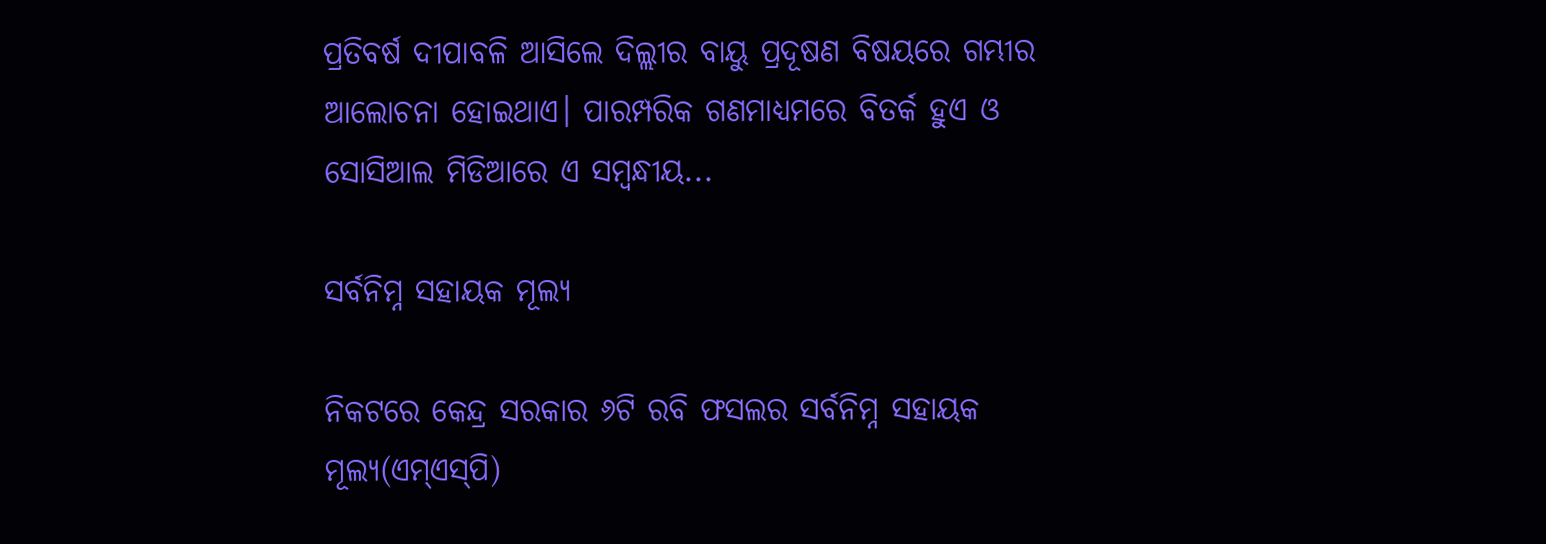ପ୍ରତିବର୍ଷ ଦୀପାବଳି ଆସିଲେ ଦିଲ୍ଲୀର ବାୟୁ ପ୍ରଦୂଷଣ ବିଷୟରେ ଗମ୍ଭୀର ଆଲୋଚନା ହୋଇଥାଏ। ପାରମ୍ପରିକ ଗଣମାଧ୍ୟମରେ ବିତର୍କ ହୁଏ ଓ ସୋସିଆଲ ମିଡିଆରେ ଏ ସମ୍ବନ୍ଧୀୟ...

ସର୍ବନିମ୍ନ ସହାୟକ ମୂଲ୍ୟ

ନିକଟରେ କେନ୍ଦ୍ର ସରକାର ୬ଟି ରବି ଫସଲର ସର୍ବନିମ୍ନ ସହାୟକ ମୂଲ୍ୟ(ଏମ୍‌ଏସ୍‌ପି)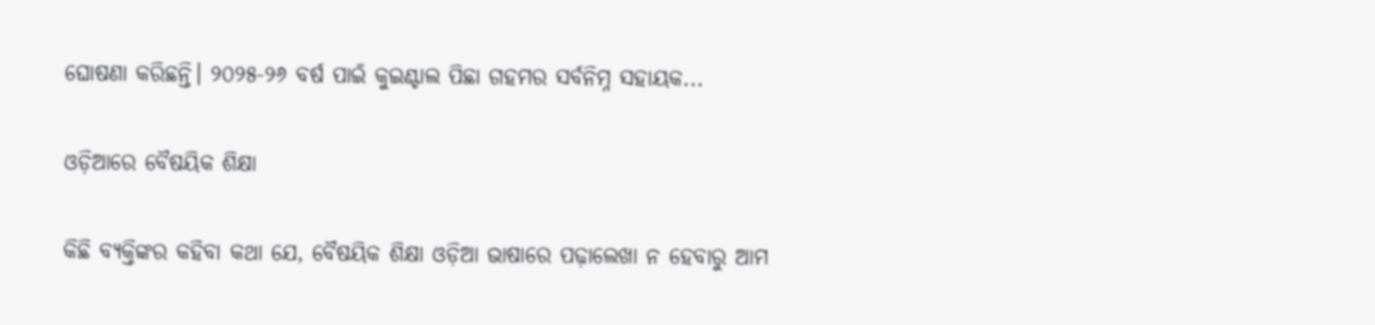ଘୋଷଣା କରିଛନ୍ତି। ୨୦୨୫-୨୬ ବର୍ଷ ପାଇଁ କୁଇଣ୍ଟାଲ ପିଛା ଗହମର ସର୍ବନିମ୍ନ ସହାୟକ...

ଓଡ଼ିଆରେ ବୈଷୟିକ ଶିକ୍ଷା

କିଛି ବ୍ୟକ୍ତିଙ୍କର କହିବା କଥା ଯେ, ବୈଷୟିକ ଶିକ୍ଷା ଓଡ଼ିଆ ଭାଷାରେ ପଢ଼ାଲେଖା ନ ହେବାରୁ ଆମ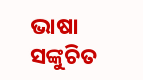ଭାଷା ସଙ୍କୁଚିତ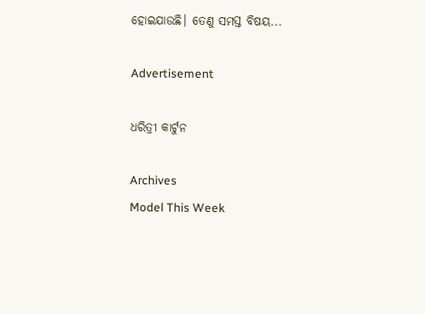ହୋଇଯାଉଛି। ତେଣୁ ସମସ୍ତ ବିଷୟ...

Advertisement

ଧରିତ୍ରୀ କାର୍ଟୁନ

Archives
Model This Week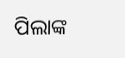ପିଲାଙ୍କ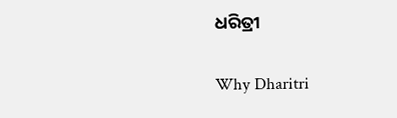ଧରିତ୍ରୀ

Why Dharitri